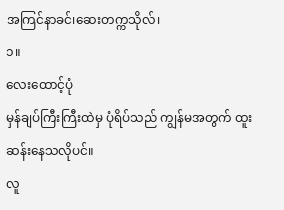အကြင်နာခင်၊ဆေးတက္ကသိုလ်၊
၁။
လေးထောင့်ပုံ
မှန်ချပ်ကြီးကြီးထဲမှ ပုံရိပ်သည် ကျွန်မအတွက် ထူးဆန်းနေသလိုပင်။
လူ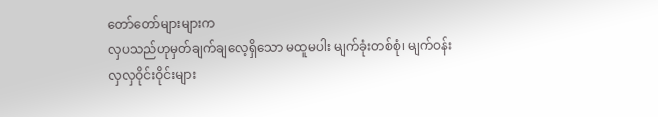တော်တော်များများက
လှပသည်ဟုမှတ်ချက်ချလေ့ရှိသော မထူမပါး မျက်ခုံးတစ်စုံ၊ မျက်ဝန်း
လှလှဝိုင်းဝိုင်းများ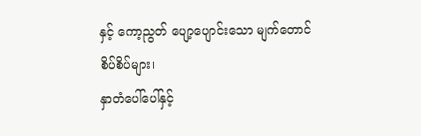နှင့် ကော့ညွတ် ပျော့ပျောင်းသော မျက်တောင်စိပ်စိပ်များ၊
နှာတံပေါ်ပေါ်နှင့်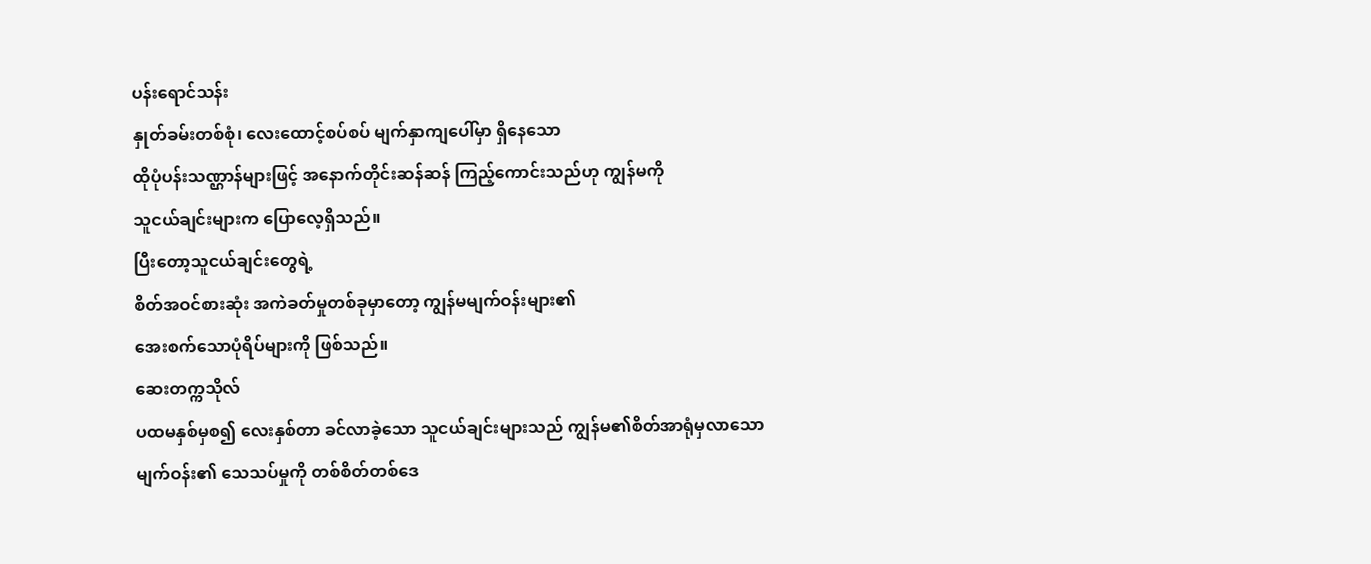ပန်းရောင်သန်း
နှုတ်ခမ်းတစ်စုံ၊ လေးထောင့်စပ်စပ် မျက်နှာကျပေါ်မှာ ရှိနေသော
ထိုပုံပန်းသဏ္ဌာန်များဖြင့် အနောက်တိုင်းဆန်ဆန် ကြည့်ကောင်းသည်ဟု ကျွန်မကို
သူငယ်ချင်းများက ပြောလေ့ရှိသည်။
ပြီးတော့သူငယ်ချင်းတွေရဲ့
စိတ်အဝင်စားဆုံး အကဲခတ်မှုတစ်ခုမှာတော့ ကျွန်မမျက်ဝန်းများ၏
အေးစက်သောပုံရိပ်များကို ဖြစ်သည်။
ဆေးတက္ကသိုလ်
ပထမနှစ်မှစ၍ လေးနှစ်တာ ခင်လာခဲ့သော သူငယ်ချင်းများသည် ကျွန်မ၏စိတ်အာရုံမှလာသော
မျက်ဝန်း၏ သေသပ်မှုကို တစ်စိတ်တစ်ဒေ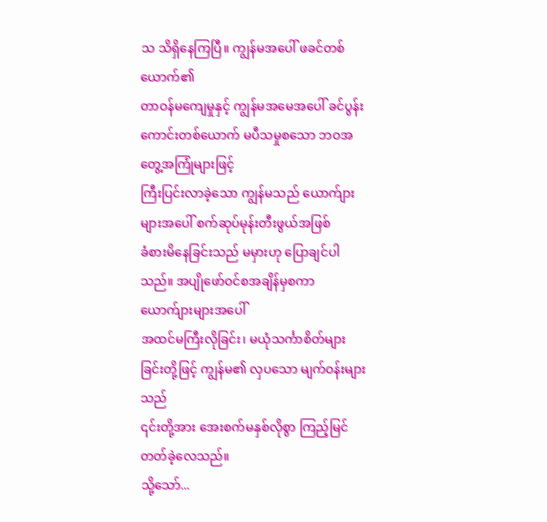သ သိရှိနေကြပြီ။ ကျွန်မအပေါ် ဖခင်တစ်ယောက်၏
တာဝန်မကျေမှုနှင့် ကျွန်မအမေအပေါ် ခင်ပွန်းကောင်းတစ်ယောက် မပီသမှုစသော ဘဝအတွေ့အကြုံများဖြင့်
ကြီးပြင်းလာခဲ့သော ကျွန်မသည် ယောက်ျားများအပေါ် စက်ဆုပ်မုန်းတီးဖွယ်အဖြစ်
ခံစားမိနေခြင်းသည် မမှားဟု ပြောချင်ပါသည်။ အပျိုဖော်ဝင်စအချိန်မှစကာ ယောက်ျားများအပေါ်
အထင်မကြီးလိုခြင်း၊ မယုံသင်္ကာစိတ်များခြင်းတို့ဖြင့် ကျွန်မ၏ လှပသော မျက်ဝန်းများသည်
၎င်းတို့အား အေးစက်မနှစ်လိုစွာ ကြည့်မြင်တတ်ခဲ့လေသည်။
သို့သော်...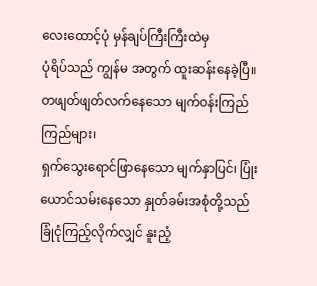လေးထောင့်ပုံ မှန်ချပ်ကြီးကြီးထဲမှ
ပုံရိပ်သည် ကျွန်မ အတွက် ထူးဆန်းနေခဲ့ပြီ။ တဖျတ်ဖျတ်လက်နေသော မျက်ဝန်းကြည်ကြည်များ၊
ရှက်သွေးရောင်ဖြာနေသော မျက်နှာပြင်၊ ပြုံးယောင်သမ်းနေသော နှုတ်ခမ်းအစုံတို့သည်
ခြုံငုံကြည့်လိုက်လျှင် နူးညံ့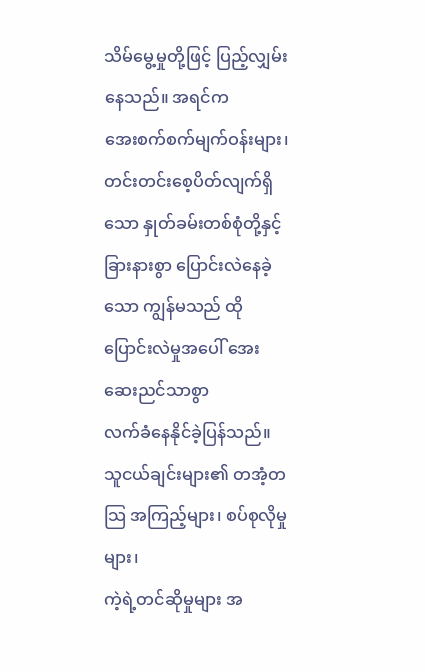သိမ်မွေ့မှုတို့ဖြင့် ပြည့်လျှမ်းနေသည်။ အရင်က
အေးစက်စက်မျက်ဝန်းများ၊ တင်းတင်းစေ့ပိတ်လျက်ရှိသော နှုတ်ခမ်းတစ်စုံတို့နှင့်
ခြားနားစွာ ပြောင်းလဲနေခဲ့သော ကျွန်မသည် ထိုပြောင်းလဲမှုအပေါ် အေးဆေးညင်သာစွာ
လက်ခံနေနိုင်ခဲ့ပြန်သည်။ သူငယ်ချင်းများ၏ တအံ့တသြ အကြည့်များ၊ စပ်စုလိုမှုများ၊
ကဲ့ရဲ့တင်ဆိုမှုများ အ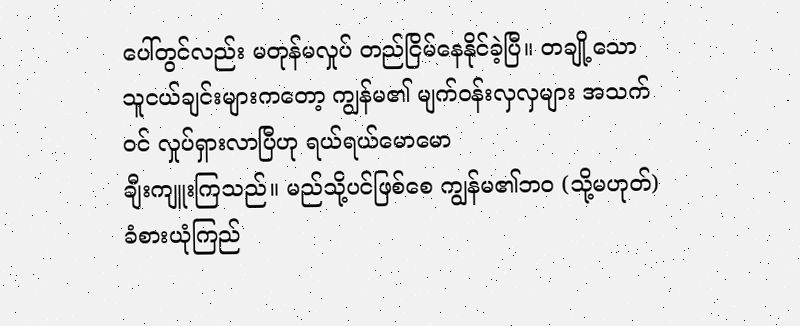ပေါ်တွင်လည်း မတုန်မလှုပ် တည်ငြိမ်နေနိုင်ခဲ့ပြီ။ တချို့သော
သူငယ်ချင်းများကတော့ ကျွန်မ၏ မျက်ဝန်းလှလှများ အသက်ဝင် လှုပ်ရှားလာပြီဟု ရယ်ရယ်မောမော
ချီးကျူးကြသည်။ မည်သို့ပင်ဖြစ်စေ ကျွန်မ၏ဘဝ (သို့မဟုတ်) ခံစားယုံကြည်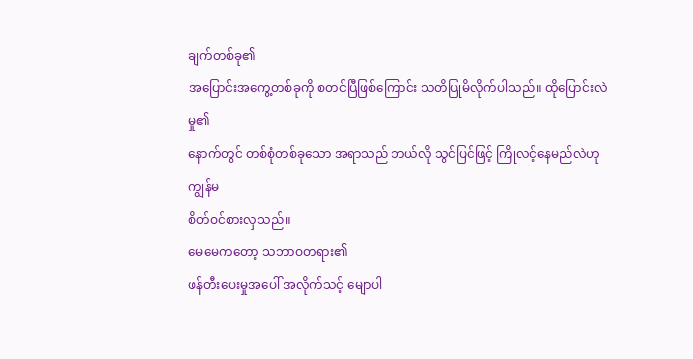ချက်တစ်ခု၏
အပြောင်းအကွေ့တစ်ခုကို စတင်ပြီဖြစ်ကြောင်း သတိပြုမိလိုက်ပါသည်။ ထိုပြောင်းလဲမှု၏
နောက်တွင် တစ်စုံတစ်ခုသော အရာသည် ဘယ်လို သွင်ပြင်ဖြင့် ကြိုလင့်နေမည်လဲဟု ကျွန်မ
စိတ်ဝင်စားလှသည်။
မေမေကတော့ သဘာဝတရား၏
ဖန်တီးပေးမှုအပေါ် အလိုက်သင့် မျောပါ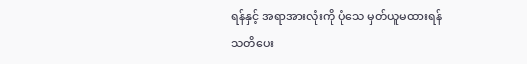ရန်နှင့် အရာအားလုံးကို ပုံသေ မှတ်ယူမထားရန်
သတိပေး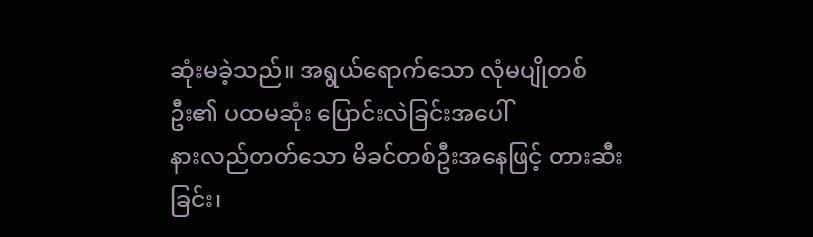ဆုံးမခဲ့သည်။ အရွယ်ရောက်သော လုံမပျိုတစ်ဦး၏ ပထမဆုံး ပြောင်းလဲခြင်းအပေါ်
နားလည်တတ်သော မိခင်တစ်ဦးအနေဖြင့် တားဆီးခြင်း၊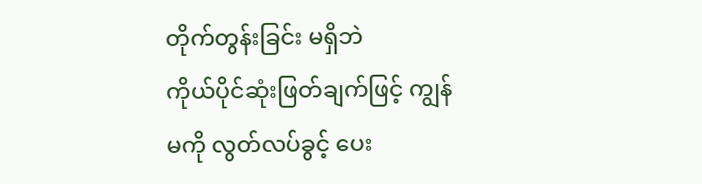တိုက်တွန်းခြင်း မရှိဘဲ
ကိုယ်ပိုင်ဆုံးဖြတ်ချက်ဖြင့် ကျွန်မကို လွတ်လပ်ခွင့် ပေး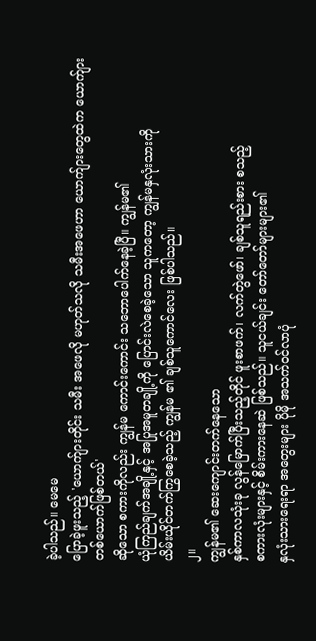ခဲ့ပါသည်။ မေမေ
ပြောခဲ့ဖူးသည့် 'ယောက်ျားတိုင်း သမီး အဖေလို မဟုတ်သလို သမီးအဖေဟာ ယောက်ျားတွေထဲက ယောက်ျားတစ်ယောက်ဖြစ်တယ်'
ဆိုသော စကားကိုလည်း ကျွန်မ ကောင်းကောင်း သဘောပေါက်နေခဲ့ပြီ။ ကျွန်မ၏
ယုံကြည်ချက်အချို့နှင့် အပြုအမူတချို့ကို ပြောင်းလဲစေခဲ့သော သူကတော့ ကျွန်မနှလုံးသားကို
ယိမ်းယိုင်တက်ကြွစေခဲ့သည့် ကျွန်မ ၏ ချစ်သူကောင်လေး ဖြစ်ပါသည်။
၂။
ကျွန်မ၏ ဆေးကျောင်းတက်နေသော
နှစ်ကာလသုံးခု လွန်မြောက်ပြီးသည့်တိုင် ဖူးစာဖက်၊ လက်တွဲဖော်၊ ချစ်သူရည်းစား စသည့်
စကားလုံးများနှင့် စိမ်းကားနေဆဲ ဖြစ်သည်။ သူငယ်ချင်း တော်တော်များများ၏
နှလုံးသားရေးရာ အတွေးများ ပိုမို အသက်ဝင်လာပုံ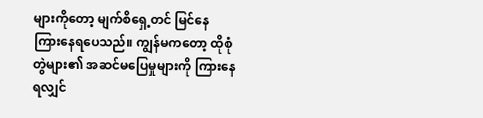များကိုတော့ မျက်စိရှေ့တင် မြင်နေ
ကြားနေရပေသည်။ ကျွန်မကတော့ ထိုစုံတွဲများ၏ အဆင်မပြေမှုများကို ကြားနေရလျှင်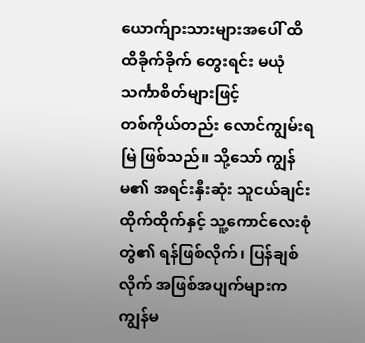ယောက်ျားသားများအပေါ် ထိထိခိုက်ခိုက် တွေးရင်း မယုံသင်္ကာစိတ်များဖြင့်
တစ်ကိုယ်တည်း လောင်ကျွမ်းရမြဲ ဖြစ်သည်။ သို့သော် ကျွန်မ၏ အရင်းနှီးဆုံး သူငယ်ချင်း
ထိုက်ထိုက်နှင့် သူ့ကောင်လေးစုံတွဲ၏ ရန်ဖြစ်လိုက်၊ ပြန်ချစ်လိုက် အဖြစ်အပျက်များက
ကျွန်မ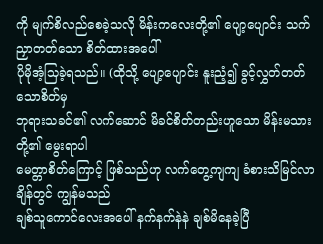ကို မျက်စိလည်စေခဲ့သလို မိန်းကလေးတို့၏ ပျော့ပျောင်း သက်ညှာတတ်သော စိတ်ထားအပေါ်
ပိုမိုအံ့သြခဲ့ရသည်။ (ထိုသို့ ပျော့ပျောင်း နူးညံ့၍ ခွင့်လွှတ်တတ်သောစိတ်မှ
ဘုရားသခင်၏ လက်ဆောင် မိခင်စိတ်တည်းဟူသော မိန်းမသားတို့၏ မွေးရာပါ
မေတ္တာစိတ်ကြောင့် ဖြစ်သည်ဟု လက်တွေ့ကျကျ ခံစားသိမြင်လာချိန်တွင် ကျွန်မသည်
ချစ်သူကောင်လေးအပေါ် နက်နက်နဲနဲ ချစ်မိနေခဲ့ပြီ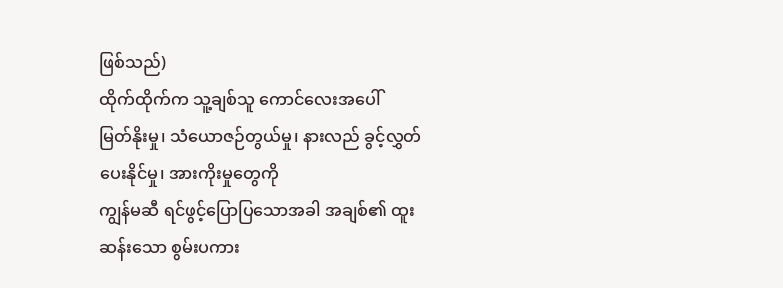ဖြစ်သည်)
ထိုက်ထိုက်က သူ့ချစ်သူ ကောင်လေးအပေါ်
မြတ်နိုးမှု၊ သံယောဇဉ်တွယ်မှု၊ နားလည် ခွင့်လွှတ်ပေးနိုင်မှု၊ အားကိုးမှုတွေကို
ကျွန်မဆီ ရင်ဖွင့်ပြောပြသောအခါ အချစ်၏ ထူးဆန်းသော စွမ်းပကား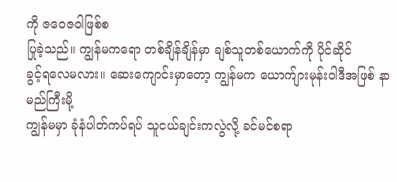ကို ဇဝေဇဝါဖြစ်စ
ပြုခဲ့သည်။ ကျွန်မကရော တစ်ချိန်ချိန်မှာ ချစ်သူတစ်ယောက်ကို ပိုင်ဆိုင်
ခွင့်ရလေမလား။ ဆေးကျောင်းမှာတော့ ကျွန်မက ယောက်ျားမုန်းဝါဒီအဖြစ် နာမည်ကြီးမို့
ကျွန်မမှာ ခုံနံပါတ်ကပ်ရပ် သူငယ်ချင်းကလွဲလို့ ခင်မင်စရာ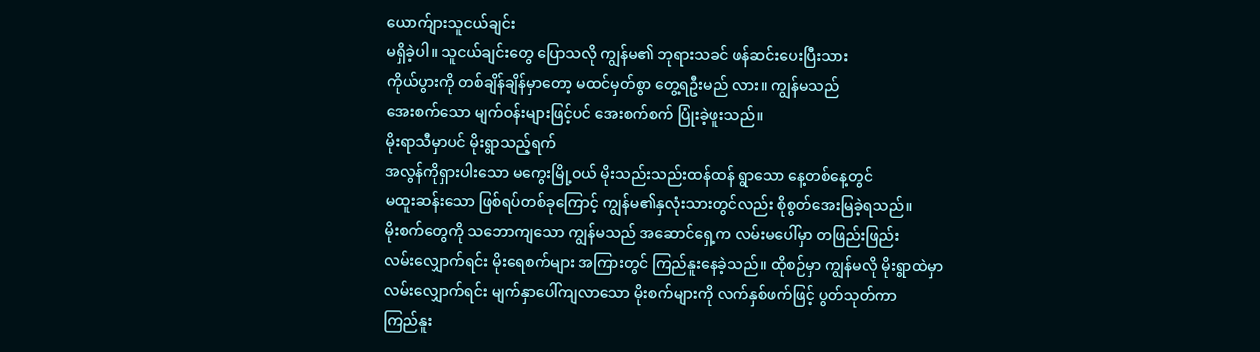ယောက်ျားသူငယ်ချင်း
မရှိခဲ့ပါ။ သူငယ်ချင်းတွေ ပြောသလို ကျွန်မ၏ ဘုရားသခင် ဖန်ဆင်းပေးပြီးသား
ကိုယ်ပွားကို တစ်ချိန်ချိန်မှာတော့ မထင်မှတ်စွာ တွေ့ရဦးမည် လား။ ကျွန်မသည်
အေးစက်သော မျက်ဝန်းများဖြင့်ပင် အေးစက်စက် ပြုံးခဲ့ဖူးသည်။
မိုးရာသီမှာပင် မိုးရွာသည့်ရက်
အလွန်ကိုရှားပါးသော မကွေးမြို့ဝယ် မိုးသည်းသည်းထန်ထန် ရွာသော နေ့တစ်နေ့တွင်
မထူးဆန်းသော ဖြစ်ရပ်တစ်ခုကြောင့် ကျွန်မ၏နှလုံးသားတွင်လည်း စိုစွတ်အေးမြခဲ့ရသည်။
မိုးစက်တွေကို သဘောကျသော ကျွန်မသည် အဆောင်ရှေ့က လမ်းမပေါ်မှာ တဖြည်းဖြည်း
လမ်းလျှောက်ရင်း မိုးရေစက်များ အကြားတွင် ကြည်နူးနေခဲ့သည်။ ထိုစဉ်မှာ ကျွန်မလို မိုးရွာထဲမှာ
လမ်းလျှောက်ရင်း မျက်နှာပေါ်ကျလာသော မိုးစက်များကို လက်နှစ်ဖက်ဖြင့် ပွတ်သုတ်ကာ
ကြည်နူး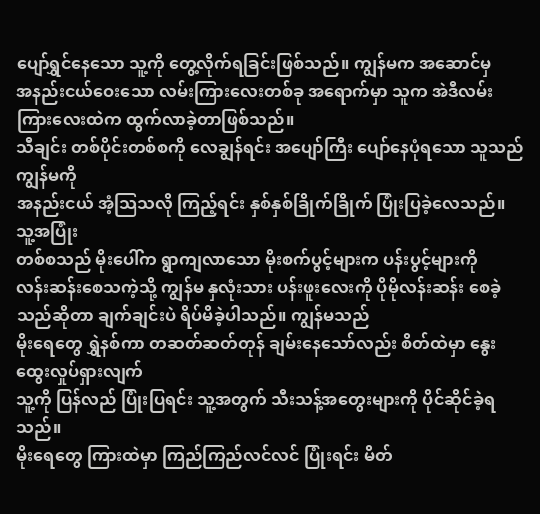ပျော်ရွှင်နေသော သူ့ကို တွေ့လိုက်ရခြင်းဖြစ်သည်။ ကျွန်မက အဆောင်မှ
အနည်းငယ်ဝေးသော လမ်းကြားလေးတစ်ခု အရောက်မှာ သူက အဲဒီလမ်းကြားလေးထဲက ထွက်လာခဲ့တာဖြစ်သည်။
သီချင်း တစ်ပိုင်းတစ်စကို လေချွန်ရင်း အပျော်ကြီး ပျော်နေပုံရသော သူသည် ကျွန်မကို
အနည်းငယ် အံ့သြသလို ကြည့်ရင်း နှစ်နှစ်ခြိုက်ခြိုက် ပြုံးပြခဲ့လေသည်။ သူ့အပြုံး
တစ်စသည် မိုးပေါ်က ရွာကျလာသော မိုးစက်ပွင့်များက ပန်းပွင့်များကို
လန်းဆန်းစေသကဲ့သို့ ကျွန်မ နှလုံးသား ပန်းဖူးလေးကို ပိုမိုလန်းဆန်း စေခဲ့သည်ဆိုတာ ချက်ချင်းပဲ ရိပ်မိခဲ့ပါသည်။ ကျွန်မသည်
မိုးရေတွေ ရွှဲနစ်ကာ တဆတ်ဆတ်တုန် ချမ်းနေသော်လည်း စိတ်ထဲမှာ နွေးထွေးလှုပ်ရှားလျက်
သူ့ကို ပြန်လည် ပြုံးပြရင်း သူ့အတွက် သီးသန့်အတွေးများကို ပိုင်ဆိုင်ခဲ့ရသည်။
မိုးရေတွေ ကြားထဲမှာ ကြည်ကြည်လင်လင် ပြုံးရင်း မိတ်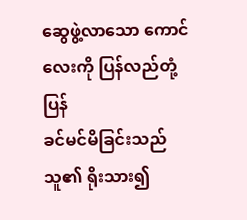ဆွေဖွဲ့လာသော ကောင်လေးကို ပြန်လည်တုံ့ပြန်
ခင်မင်မိခြင်းသည် သူ၏ ရိုးသား၍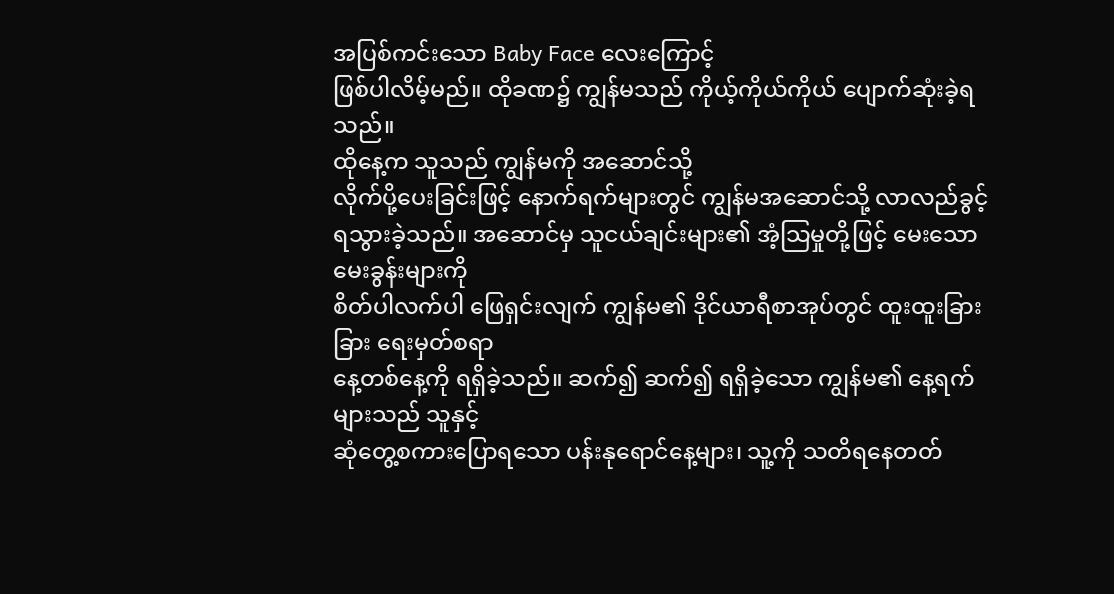အပြစ်ကင်းသော Baby Face လေးကြောင့်
ဖြစ်ပါလိမ့်မည်။ ထိုခဏ၌ ကျွန်မသည် ကိုယ့်ကိုယ်ကိုယ် ပျောက်ဆုံးခဲ့ရ သည်။
ထိုနေ့က သူသည် ကျွန်မကို အဆောင်သို့
လိုက်ပို့ပေးခြင်းဖြင့် နောက်ရက်များတွင် ကျွန်မအဆောင်သို့ လာလည်ခွင့်
ရသွားခဲ့သည်။ အဆောင်မှ သူငယ်ချင်းများ၏ အံ့သြမှုတို့ဖြင့် မေးသောမေးခွန်းများကို
စိတ်ပါလက်ပါ ဖြေရှင်းလျက် ကျွန်မ၏ ဒိုင်ယာရီစာအုပ်တွင် ထူးထူးခြားခြား ရေးမှတ်စရာ
နေ့တစ်နေ့ကို ရရှိခဲ့သည်။ ဆက်၍ ဆက်၍ ရရှိခဲ့သော ကျွန်မ၏ နေ့ရက်များသည် သူနှင့်
ဆုံတွေ့စကားပြောရသော ပန်းနုရောင်နေ့များ၊ သူ့ကို သတိရနေတတ်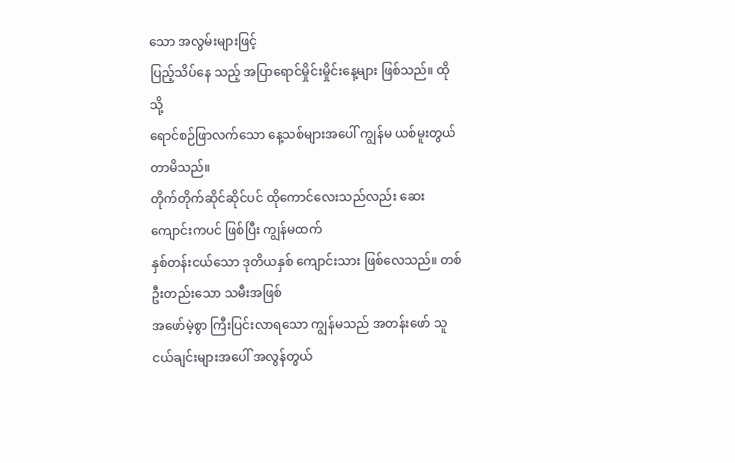သော အလွမ်းများဖြင့်
ပြည့်သိပ်နေ သည့် အပြာရောင်မှိုင်းမှိုင်းနေ့များ ဖြစ်သည်။ ထိုသို့
ရောင်စဉ်ဖြာလက်သော နေ့သစ်များအပေါ် ကျွန်မ ယစ်မူးတွယ်တာမိသည်။
တိုက်တိုက်ဆိုင်ဆိုင်ပင် ထိုကောင်လေးသည်လည်း ဆေးကျောင်းကပင် ဖြစ်ပြီး ကျွန်မထက်
နှစ်တန်းငယ်သော ဒုတိယနှစ် ကျောင်းသား ဖြစ်လေသည်။ တစ်ဦးတည်းသော သမီးအဖြစ်
အဖော်မဲ့စွာ ကြီးပြင်းလာရသော ကျွန်မသည် အတန်းဖော် သူငယ်ချင်းများအပေါ် အလွန်တွယ်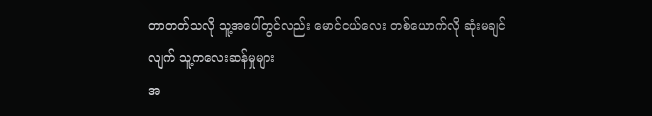တာတတ်သလို သူ့အပေါ်တွင်လည်း မောင်ငယ်လေး တစ်ယောက်လို ဆုံးမချင်လျက် သူ့ကလေးဆန်မှုများ
အ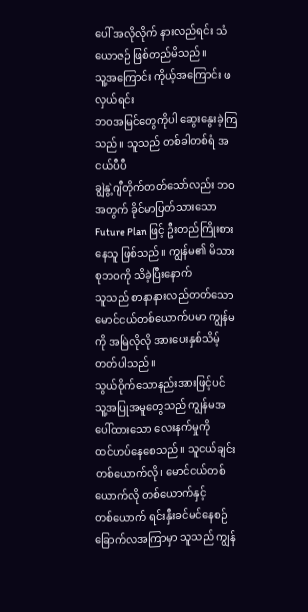ပေါ် အလိုလိုက် နားလည်ရင်း သံယောဇဉ် ဖြစ်တည်မိသည်။
သူ့အကြောင်း ကိုယ့်အကြောင်း ဖလှယ်ရင်း
ဘဝအမြင်တွေကိုပါ ဆွေးနွေးခဲ့ကြသည်။ သူသည် တစ်ခါတစ်ရံ အငယ်ပီပီ
ချွဲနွဲ့ဂျီတိုက်တတ်သော်လည်း ဘဝအတွက် ခိုင်မာပြတ်သားသော Future Plan ဖြင့် ဦးတည်ကြိုးစားနေသူ ဖြစ်သည်။ ကျွန်မ၏ မိသားစုဘဝကို သိခဲ့ပြီးနောက်
သူသည် စာနာနားလည်တတ်သော မောင်ငယ်တစ်ယောက်ပမာ ကျွန်မကို အမြဲလိုလို အားပေးနှစ်သိမ့်တတ်ပါသည်။
သွယ်ဝိုက်သောနည်းအားဖြင့်ပင် သူ့အပြုအမူတွေသည် ကျွန်မအပေါ်ထားသော လေးနက်မှုကို
ထင်ဟပ်နေစေသည်။ သူငယ်ချင်း တစ်ယောက်လို၊ မောင်ငယ်တစ်ယောက်လို တစ်ယောက်နှင့်
တစ်ယောက် ရင်းနှီးခင်မင်နေစဉ် ခြောက်လအကြာမှာ သူသည် ကျွန်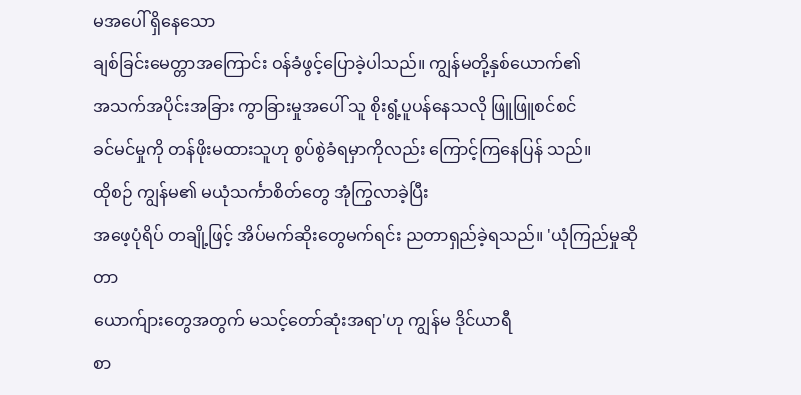မအပေါ် ရှိနေသော
ချစ်ခြင်းမေတ္တာအကြောင်း ဝန်ခံဖွင့်ပြောခဲ့ပါသည်။ ကျွန်မတို့နှစ်ယောက်၏
အသက်အပိုင်းအခြား ကွာခြားမှုအပေါ် သူ စိုးရွံ့ပူပန်နေသလို ဖြူဖြူစင်စင်
ခင်မင်မှုကို တန်ဖိုးမထားသူဟု စွပ်စွဲခံရမှာကိုလည်း ကြောင့်ကြနေပြန် သည်။
ထိုစဉ် ကျွန်မ၏ မယုံသင်္ကာစိတ်တွေ အုံကြွလာခဲ့ပြီး
အဖေ့ပုံရိပ် တချို့ဖြင့် အိပ်မက်ဆိုးတွေမက်ရင်း ညတာရှည်ခဲ့ရသည်။ 'ယုံကြည်မှုဆိုတာ
ယောက်ျားတွေအတွက် မသင့်တော်ဆုံးအရာ'ဟု ကျွန်မ ဒိုင်ယာရီ
စာ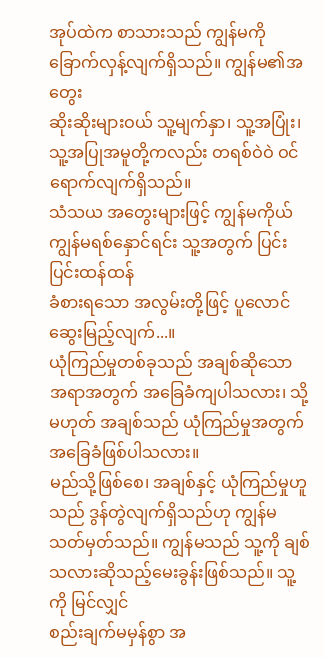အုပ်ထဲက စာသားသည် ကျွန်မကို ခြောက်လှန့်လျက်ရှိသည်။ ကျွန်မ၏အတွေး
ဆိုးဆိုးများဝယ် သူ့မျက်နှာ၊ သူ့အပြုံး၊ သူ့အပြုအမူတို့ကလည်း တရစ်ဝဲဝဲ ဝင်ရောက်လျက်ရှိသည်။
သံသယ အတွေးများဖြင့် ကျွန်မကိုယ် ကျွန်မရစ်နှောင်ရင်း သူ့အတွက် ပြင်းပြင်းထန်ထန်
ခံစားရသော အလွမ်းတို့ဖြင့် ပူလောင်ဆွေးမြည့်လျက်...။
ယုံကြည်မှုတစ်ခုသည် အချစ်ဆိုသော
အရာအတွက် အခြေခံကျပါသလား၊ သို့မဟုတ် အချစ်သည် ယုံကြည်မှုအတွက် အခြေခံဖြစ်ပါသလား။
မည်သို့ဖြစ်စေ၊ အချစ်နှင့် ယုံကြည်မှုဟူသည် ဒွန်တွဲလျက်ရှိသည်ဟု ကျွန်မ
သတ်မှတ်သည်။ ကျွန်မသည် သူ့ကို ချစ်သလားဆိုသည့်မေးခွန်းဖြစ်သည်။ သူ့ကို မြင်လျှင်
စည်းချက်မမှန်စွာ အ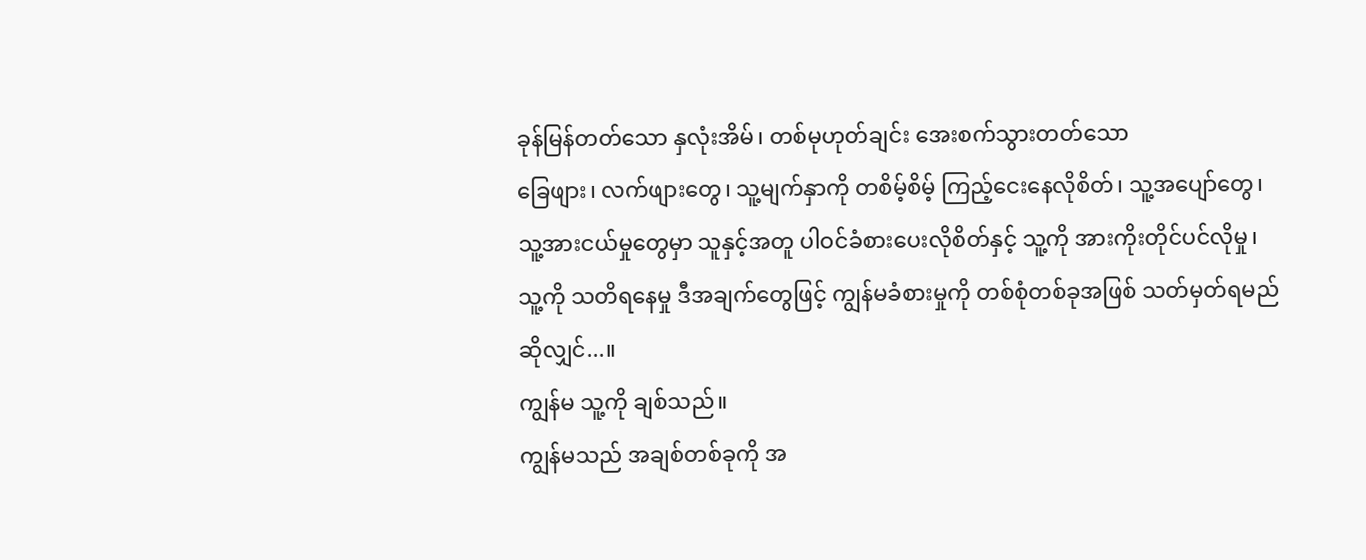ခုန်မြန်တတ်သော နှလုံးအိမ်၊ တစ်မုဟုတ်ချင်း အေးစက်သွားတတ်သော
ခြေဖျား၊ လက်ဖျားတွေ၊ သူ့မျက်နှာကို တစိမ့်စိမ့် ကြည့်ငေးနေလိုစိတ်၊ သူ့အပျော်တွေ၊
သူ့အားငယ်မှုတွေမှာ သူနှင့်အတူ ပါဝင်ခံစားပေးလိုစိတ်နှင့် သူ့ကို အားကိုးတိုင်ပင်လိုမှု၊
သူ့ကို သတိရနေမှု ဒီအချက်တွေဖြင့် ကျွန်မခံစားမှုကို တစ်စုံတစ်ခုအဖြစ် သတ်မှတ်ရမည်
ဆိုလျှင်...။
ကျွန်မ သူ့ကို ချစ်သည်။
ကျွန်မသည် အချစ်တစ်ခုကို အ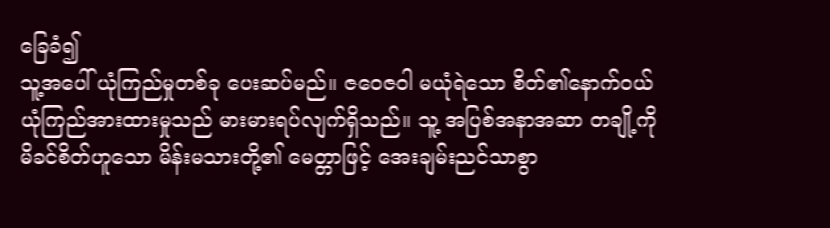ခြေခံ၍
သူ့အပေါ် ယုံကြည်မှုတစ်ခု ပေးဆပ်မည်။ ဇဝေဇဝါ မယုံရဲသော စိတ်၏နောက်ဝယ်
ယုံကြည်အားထားမှုသည် မားမားရပ်လျက်ရှိသည်။ သူ့ အပြစ်အနာအဆာ တချို့ကို
မိခင်စိတ်ဟူသော မိန်းမသားတို့၏ မေတ္တာဖြင့် အေးချမ်းညင်သာစွာ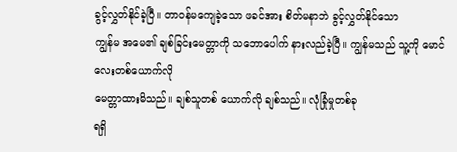ခွင့်လွှတ်နိုင်ခဲ့ပြီ။ တာဝန်မကျေခဲ့သော ဖခင်အား စိတ်မနာဘဲ ခွင့်လွှတ်နိုင်သော
ကျွန်မ အမေ၏ ချစ်ခြင်းမေတ္တာကို သဘောပေါက် နားလည်ခဲ့ပြီ။ ကျွန်မသည် သူ့ကို မောင်လေးတစ်ယောက်လို
မေတ္တာထားမိသည်။ ချစ်သူတစ် ယောက်လို ချစ်သည်။ လုံခြုံမှုတစ်ခု
ရရှိ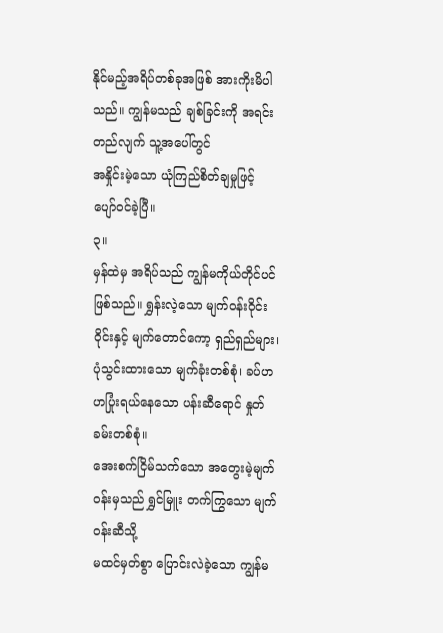နိုင်မည့်အရိပ်တစ်ခုအဖြစ် အားကိုးမိပါသည်။ ကျွန်မသည် ချစ်ခြင်းကို အရင်းတည်လျက် သူ့အပေါ်တွင်
အနှိုင်းမဲ့သော ယုံကြည်စိတ်ချမှုဖြင့် ပျော်ဝင်ခဲ့ပြီ။
၃။
မှန်ထဲမှ အရိပ်သည် ကျွန်မကိုယ်တိုင်ပင်
ဖြစ်သည်။ ရွှန်းလဲ့သော မျက်ဝန်းဝိုင်းဝိုင်းနှင့် မျက်တောင်ကော့ ရှည်ရှည်များ၊
ပုံသွင်းထားသော မျက်ခုံးတစ်စုံ၊ ခပ်ဟဟပြုံးရယ်နေသော ပန်းဆီရောင် နှုတ်ခမ်းတစ်စုံ။
အေးစက်ငြိမ်သက်သော အတွေးမဲ့မျက်ဝန်းမှသည် ရွှင်မြူး တက်ကြွသော မျက်ဝန်းဆီသို့
မထင်မှတ်စွာ ပြောင်းလဲခဲ့သော ကျွန်မ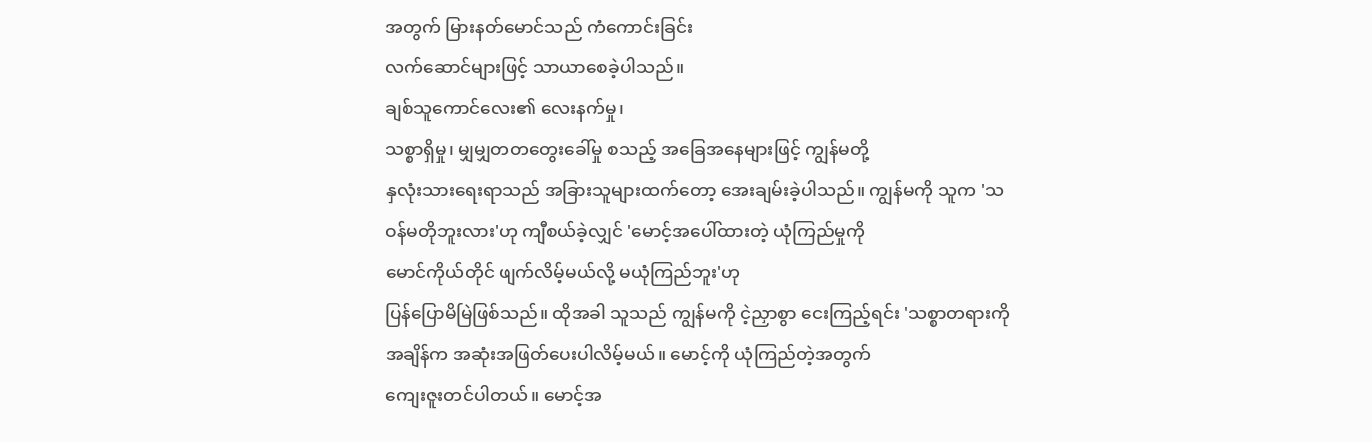အတွက် မြားနတ်မောင်သည် ကံကောင်းခြင်း
လက်ဆောင်များဖြင့် သာယာစေခဲ့ပါသည်။
ချစ်သူကောင်လေး၏ လေးနက်မှု၊
သစ္စာရှိမှု၊ မျှမျှတတတွေးခေါ်မှု စသည့် အခြေအနေများဖြင့် ကျွန်မတို့
နှလုံးသားရေးရာသည် အခြားသူများထက်တော့ အေးချမ်းခဲ့ပါသည်။ ကျွန်မကို သူက 'သဝန်မတိုဘူးလား'ဟု ကျီစယ်ခဲ့လျှင် 'မောင့်အပေါ်ထားတဲ့ ယုံကြည်မှုကို
မောင်ကိုယ်တိုင် ဖျက်လိမ့်မယ်လို့ မယုံကြည်ဘူး'ဟု
ပြန်ပြောမိမြဲဖြစ်သည်။ ထိုအခါ သူသည် ကျွန်မကို ငဲ့ညှာစွာ ငေးကြည့်ရင်း 'သစ္စာတရားကို အချိန်က အဆုံးအဖြတ်ပေးပါလိမ့်မယ်။ မောင့်ကို ယုံကြည်တဲ့အတွက်
ကျေးဇူးတင်ပါတယ်။ မောင့်အ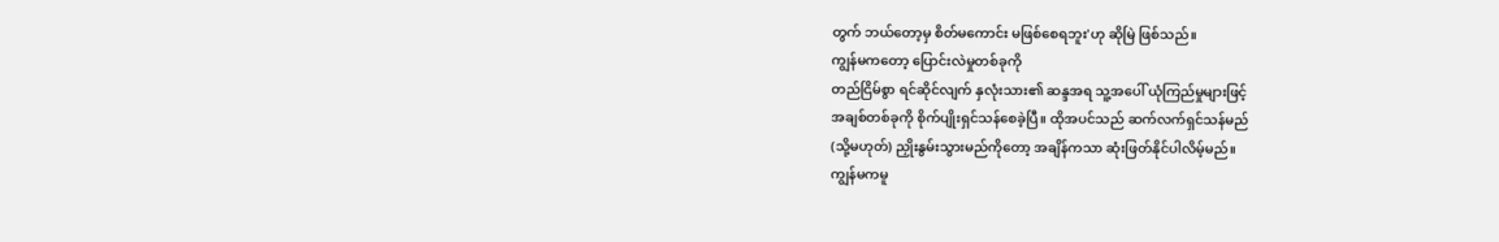တွက် ဘယ်တော့မှ စိတ်မကောင်း မဖြစ်စေရဘူး'ဟု ဆိုမြဲ ဖြစ်သည်။
ကျွန်မကတော့ ပြောင်းလဲမှုတစ်ခုကို
တည်ငြိမ်စွာ ရင်ဆိုင်လျက် နှလုံးသား၏ ဆန္ဒအရ သူ့အပေါ် ယုံကြည်မှုများဖြင့်
အချစ်တစ်ခုကို စိုက်ပျိုးရှင်သန်စေခဲ့ပြီ။ ထိုအပင်သည် ဆက်လက်ရှင်သန်မည်
(သို့မဟုတ်) ညှိုးနွမ်းသွားမည်ကိုတော့ အချိန်ကသာ ဆုံးဖြတ်နိုင်ပါလိမ့်မည်။
ကျွန်မကမူ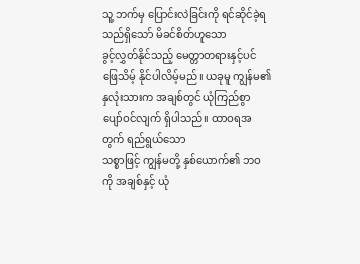သူ့ ဘက်မှ ပြောင်းလဲခြင်းကို ရင်ဆိုင်ခဲ့ရသည်ရှိသော် မိခင်စိတ်ဟူသော
ခွင့်လွှတ်နိုင်သည့် မေတ္တာတရားနှင့်ပင် ဖြေသိမ့် နိုင်ပါလိမ့်မည်။ ယခုမူ ကျွန်မ၏
နှလုံးသားက အချစ်တွင် ယုံကြည်စွာ ပျော်ဝင်လျက် ရှိပါသည်။ ထာဝရအတွက် ရည်ရွယ်သော
သစ္စာဖြင့် ကျွန်မတို့ နှစ်ယောက်၏ ဘဝကို အချစ်နှင့် ယုံ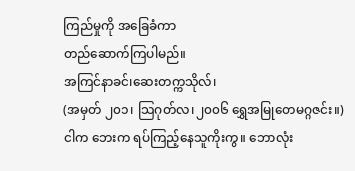ကြည်မှုကို အခြေခံကာ
တည်ဆောက်ကြပါမည်။
အကြင်နာခင်၊ဆေးတက္ကသိုလ်၊
(အမှတ် ၂၀၁၊ သြဂုတ်လ၊၂၀၀၆ ရွှေအမြုတေမဂ္ဂဇင်း။)
ငါက ဘေးက ရပ်ကြည့်နေသူကိုးကွ။ ဘောလုံး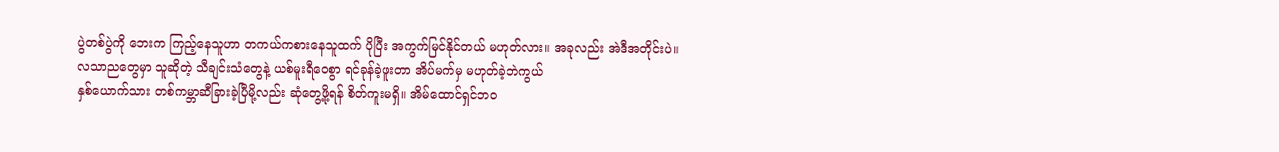ပွဲတစ်ပွဲကို ဘေးက ကြည့်နေသူဟာ တကယ်ကစားနေသူထက် ပိုပြီး အကွက်မြင်နိုင်တယ် မဟုတ်လား။ အခုလည်း အဲဒီအတိုင်းပဲ။
လသာညတွေမှာ သူဆိုတဲ့ သီချင်းသံတွေနဲ့ ယစ်မူးရီဝေစွာ ရင်ခုန်ခဲ့ဖူးတာ အိပ်မက်မှ မဟုတ်ခဲ့ဘဲကွယ်
နှစ်ယောက်သား တစ်ကမ္ဘာဆီခြားခဲ့ပြီမို့လည်း ဆုံတွေ့ဖို့ရန် စိတ်ကူးမရှိ။ အိမ်ထောင်ရှင်ဘဝ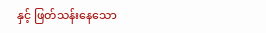နှင့် ဖြတ်သန်းနေသော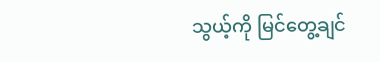သွယ့်ကို မြင်တွေ့ချင်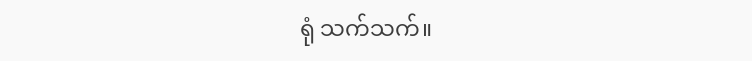ရုံ သက်သက်။